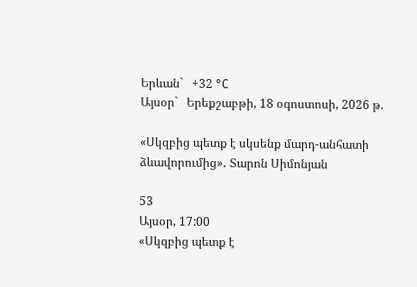Երևան`   +32 °C
Այսօր`   Երեքշաբթի, 18 օգոստոսի, 2026 թ.

«Սկզբից պետք է սկսենք մարդ-անհատի ձևավորումից»․ Տարոն Սիմոնյան

53
Այսօր, 17:00
«Սկզբից պետք է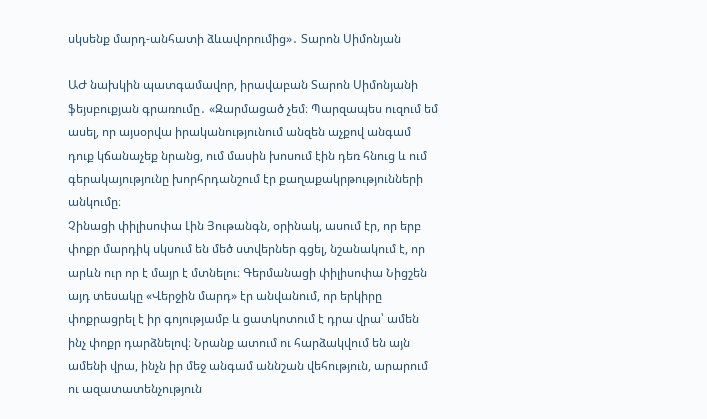սկսենք մարդ-անհատի ձևավորումից»․ Տարոն Սիմոնյան

ԱԺ նախկին պատգամավոր, իրավաբան Տարոն Սիմոնյանի ֆեյսբուքյան գրառումը․ «Զարմացած չեմ։ Պարզապես ուզում եմ ասել, որ այսօրվա իրականությունում անզեն աչքով անգամ դուք կճանաչեք նրանց, ում մասին խոսում էին դեռ հնուց և ում գերակայությունը խորհրդանշում էր քաղաքակրթությունների անկումը։
Չինացի փիլիսոփա Լին Յութանգն, օրինակ, ասում էր, որ երբ փոքր մարդիկ սկսում են մեծ ստվերներ գցել, նշանակում է, որ արևն ուր որ է մայր է մտնելու։ Գերմանացի փիլիսոփա Նիցշեն այդ տեսակը «Վերջին մարդ» էր անվանում, որ երկիրը փոքրացրել է իր գոյությամբ և ցատկոտում է դրա վրա՝ ամեն ինչ փոքր դարձնելով։ Նրանք ատում ու հարձակվում են այն ամենի վրա, ինչն իր մեջ անգամ աննշան վեհություն, արարում ու ազատատենչություն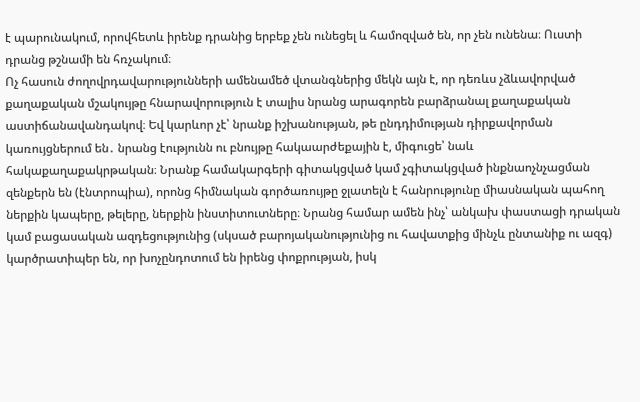է պարունակում, որովհետև իրենք դրանից երբեք չեն ունեցել և համոզված են, որ չեն ունենա։ Ուստի դրանց թշնամի են հռչակում։
Ոչ հասուն ժողովրդավարությունների ամենամեծ վտանգներից մեկն այն է, որ դեռևս չձևավորված քաղաքական մշակույթը հնարավորություն է տալիս նրանց արագորեն բարձրանալ քաղաքական աստիճանավանդակով։ Եվ կարևոր չէ՝ նրանք իշխանության, թե ընդդիմության դիրքավորման կառույցներում են․ նրանց էությունն ու բնույթը հակաարժեքային է, միգուցե՝ նաև հակաքաղաքակրթական։ Նրանք համակարգերի գիտակցված կամ չգիտակցված ինքնաոչնչացման զենքերն են (էնտրոպիա), որոնց հիմնական գործառույթը ջլատելն է հանրությունը միասնական պահող ներքին կապերը, թելերը, ներքին ինստիտուտները։ Նրանց համար ամեն ինչ՝ անկախ փաստացի դրական կամ բացասական ազդեցությունից (սկսած բարոյականությունից ու հավատքից մինչև ընտանիք ու ազգ) կարծրատիպեր են, որ խոչընդոտում են իրենց փոքրության, իսկ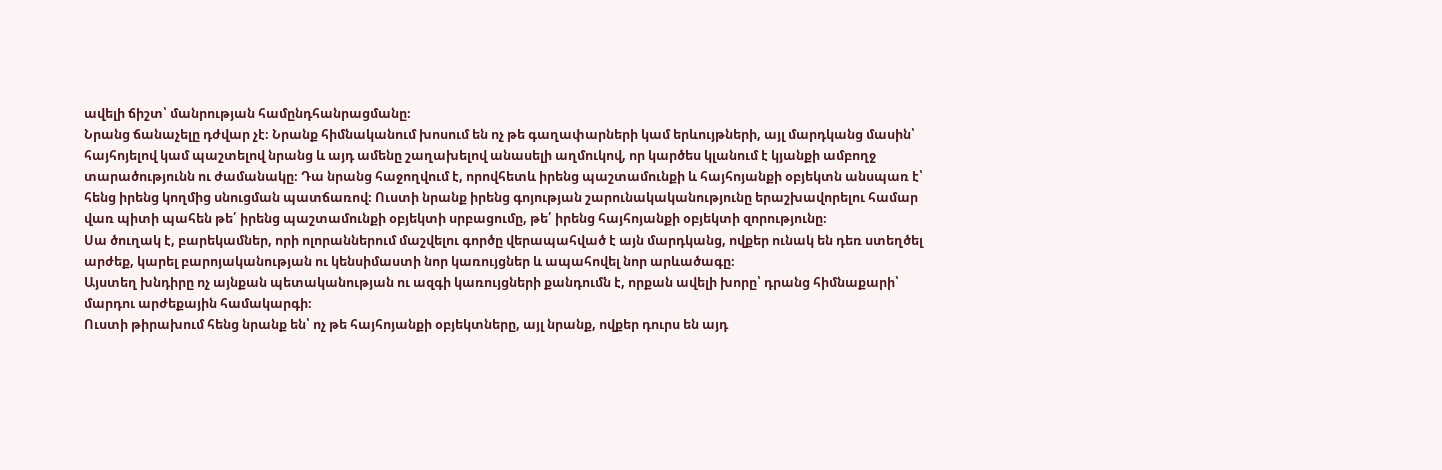ավելի ճիշտ՝ մանրության համընդհանրացմանը։
Նրանց ճանաչելը դժվար չէ։ Նրանք հիմնականում խոսում են ոչ թե գաղափարների կամ երևույթների, այլ մարդկանց մասին՝ հայհոյելով կամ պաշտելով նրանց և այդ ամենը շաղախելով անասելի աղմուկով, որ կարծես կլանում է կյանքի ամբողջ տարածությունն ու ժամանակը։ Դա նրանց հաջողվում է, որովհետև իրենց պաշտամունքի և հայհոյանքի օբյեկտն անսպառ է՝ հենց իրենց կողմից սնուցման պատճառով։ Ուստի նրանք իրենց գոյության շարունակականությունը երաշխավորելու համար վառ պիտի պահեն թե՛ իրենց պաշտամունքի օբյեկտի սրբացումը, թե՛ իրենց հայհոյանքի օբյեկտի զորությունը։
Սա ծուղակ է, բարեկամներ, որի ոլորաններում մաշվելու գործը վերապահված է այն մարդկանց, ովքեր ունակ են դեռ ստեղծել արժեք, կարել բարոյականության ու կենսիմաստի նոր կառույցներ և ապահովել նոր արևածագը։
Այստեղ խնդիրը ոչ այնքան պետականության ու ազգի կառույցների քանդումն է, որքան ավելի խորը՝ դրանց հիմնաքարի՝ մարդու արժեքային համակարգի։
Ուստի թիրախում հենց նրանք են՝ ոչ թե հայհոյանքի օբյեկտները, այլ նրանք, ովքեր դուրս են այդ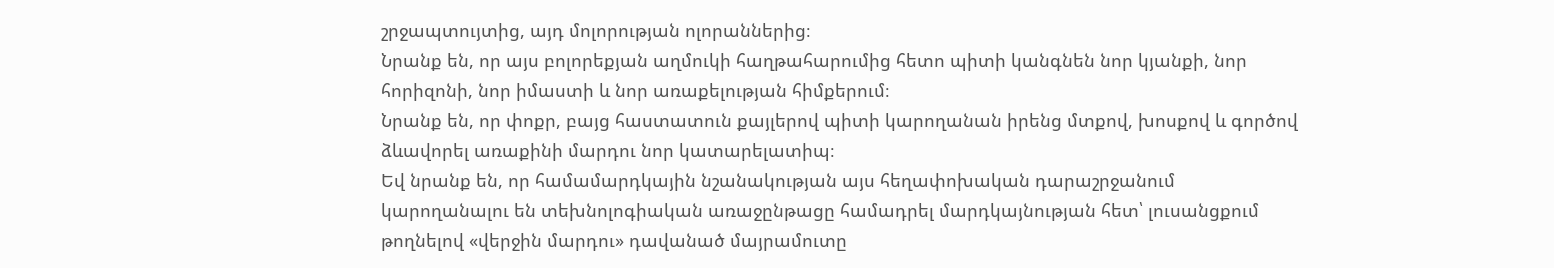շրջապտույտից, այդ մոլորության ոլորաններից։
Նրանք են, որ այս բոլորեքյան աղմուկի հաղթահարումից հետո պիտի կանգնեն նոր կյանքի, նոր հորիզոնի, նոր իմաստի և նոր առաքելության հիմքերում։
Նրանք են, որ փոքր, բայց հաստատուն քայլերով պիտի կարողանան իրենց մտքով, խոսքով և գործով ձևավորել առաքինի մարդու նոր կատարելատիպ։
Եվ նրանք են, որ համամարդկային նշանակության այս հեղափոխական դարաշրջանում կարողանալու են տեխնոլոգիական առաջընթացը համադրել մարդկայնության հետ՝ լուսանցքում թողնելով «վերջին մարդու» դավանած մայրամուտը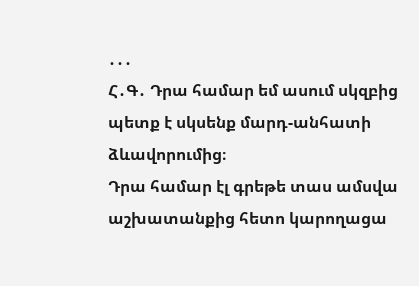․․․
Հ․Գ․ Դրա համար եմ ասում սկզբից պետք է սկսենք մարդ-անհատի ձևավորումից։
Դրա համար էլ գրեթե տաս ամսվա աշխատանքից հետո կարողացա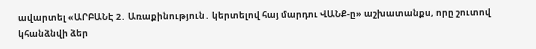ավարտել «ԱՐԲԱՆԷ 2․ Առաքինություն․ կերտելով հայ մարդու ՎԱՆՔ-ը» աշխատանքս, որը շուտով կհանձնվի ձեր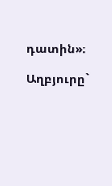դատին»։

Աղբյուրը`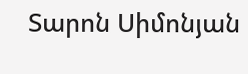Տարոն Սիմոնյան